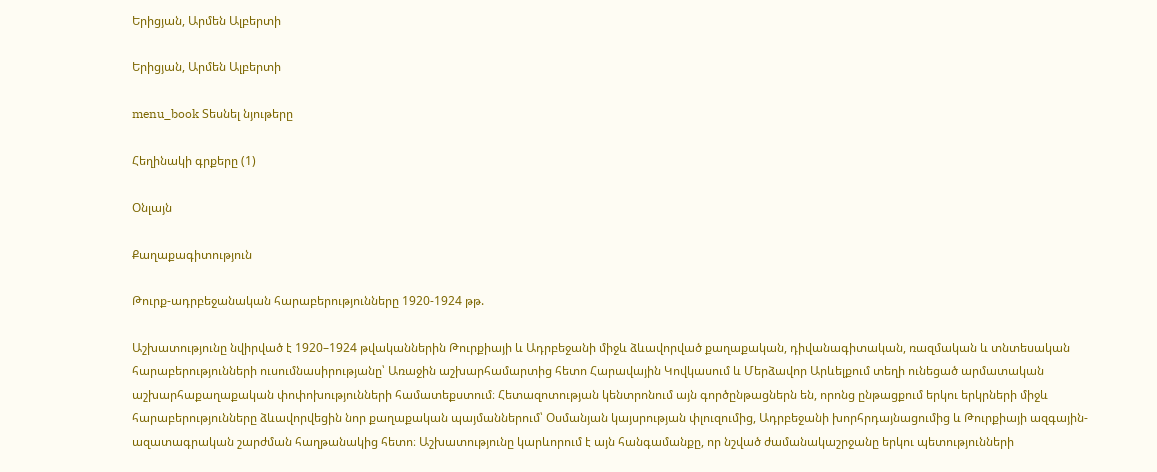Երիցյան, Արմեն Ալբերտի

Երիցյան, Արմեն Ալբերտի

menu_book Տեսնել նյութերը

Հեղինակի գրքերը (1)

Օնլայն

Քաղաքագիտություն

Թուրք-ադրբեջանական հարաբերությունները 1920-1924 թթ.

Աշխատությունը նվիրված է 1920–1924 թվականներին Թուրքիայի և Ադրբեջանի միջև ձևավորված քաղաքական, դիվանագիտական, ռազմական և տնտեսական հարաբերությունների ուսումնասիրությանը՝ Առաջին աշխարհամարտից հետո Հարավային Կովկասում և Մերձավոր Արևելքում տեղի ունեցած արմատական աշխարհաքաղաքական փոփոխությունների համատեքստում։ Հետազոտության կենտրոնում այն գործընթացներն են, որոնց ընթացքում երկու երկրների միջև հարաբերությունները ձևավորվեցին նոր քաղաքական պայմաններում՝ Օսմանյան կայսրության փլուզումից, Ադրբեջանի խորհրդայնացումից և Թուրքիայի ազգային-ազատագրական շարժման հաղթանակից հետո։ Աշխատությունը կարևորում է այն հանգամանքը, որ նշված ժամանակաշրջանը երկու պետությունների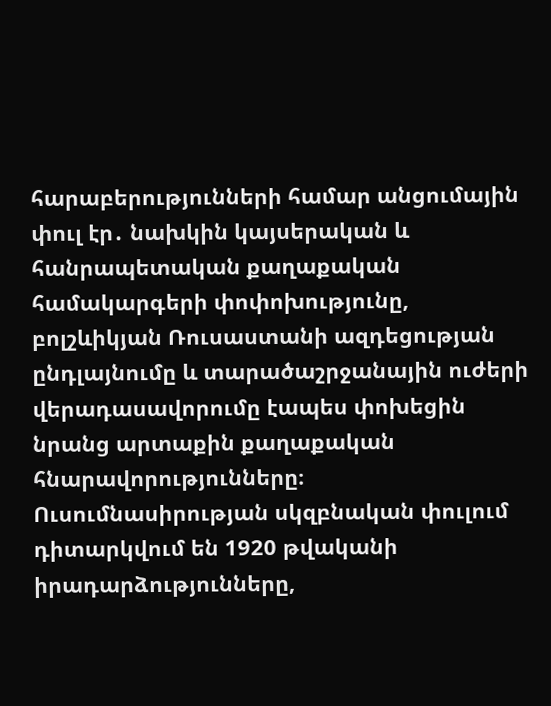հարաբերությունների համար անցումային փուլ էր․ նախկին կայսերական և հանրապետական քաղաքական համակարգերի փոփոխությունը, բոլշևիկյան Ռուսաստանի ազդեցության ընդլայնումը և տարածաշրջանային ուժերի վերադասավորումը էապես փոխեցին նրանց արտաքին քաղաքական հնարավորությունները։ Ուսումնասիրության սկզբնական փուլում դիտարկվում են 1920 թվականի իրադարձությունները,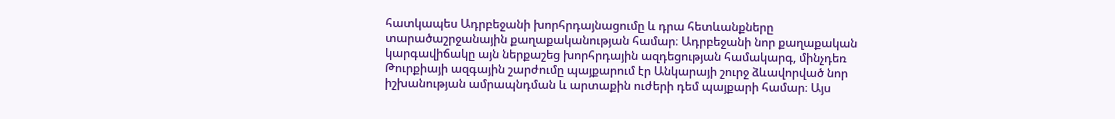հատկապես Ադրբեջանի խորհրդայնացումը և դրա հետևանքները տարածաշրջանային քաղաքականության համար։ Ադրբեջանի նոր քաղաքական կարգավիճակը այն ներքաշեց խորհրդային ազդեցության համակարգ, մինչդեռ Թուրքիայի ազգային շարժումը պայքարում էր Անկարայի շուրջ ձևավորված նոր իշխանության ամրապնդման և արտաքին ուժերի դեմ պայքարի համար։ Այս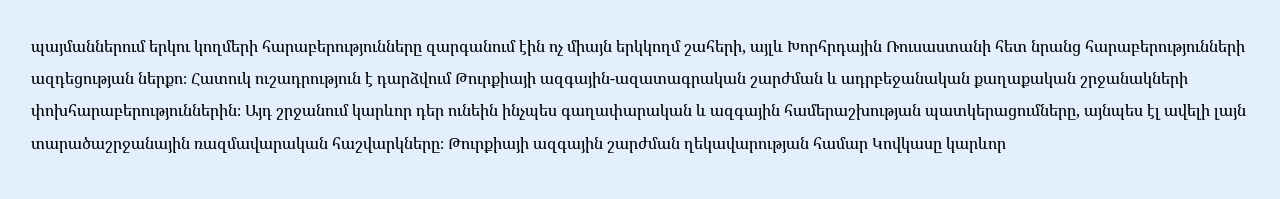պայմաններում երկու կողմերի հարաբերությունները զարգանում էին ոչ միայն երկկողմ շահերի, այլև Խորհրդային Ռուսաստանի հետ նրանց հարաբերությունների ազդեցության ներքո։ Հատուկ ուշադրություն է դարձվում Թուրքիայի ազգային-ազատագրական շարժման և ադրբեջանական քաղաքական շրջանակների փոխհարաբերություններին։ Այդ շրջանում կարևոր դեր ունեին ինչպես գաղափարական և ազգային համերաշխության պատկերացումները, այնպես էլ ավելի լայն տարածաշրջանային ռազմավարական հաշվարկները։ Թուրքիայի ազգային շարժման ղեկավարության համար Կովկասը կարևոր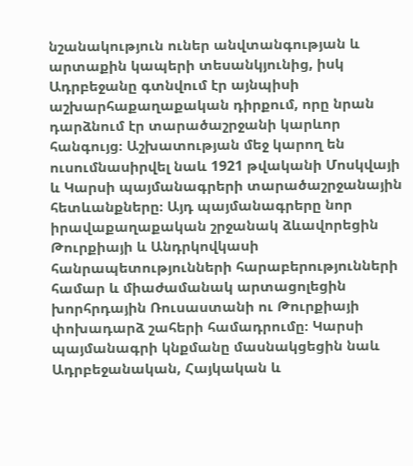նշանակություն ուներ անվտանգության և արտաքին կապերի տեսանկյունից, իսկ Ադրբեջանը գտնվում էր այնպիսի աշխարհաքաղաքական դիրքում, որը նրան դարձնում էր տարածաշրջանի կարևոր հանգույց։ Աշխատության մեջ կարող են ուսումնասիրվել նաև 1921 թվականի Մոսկվայի և Կարսի պայմանագրերի տարածաշրջանային հետևանքները։ Այդ պայմանագրերը նոր իրավաքաղաքական շրջանակ ձևավորեցին Թուրքիայի և Անդրկովկասի հանրապետությունների հարաբերությունների համար և միաժամանակ արտացոլեցին խորհրդային Ռուսաստանի ու Թուրքիայի փոխադարձ շահերի համադրումը։ Կարսի պայմանագրի կնքմանը մասնակցեցին նաև Ադրբեջանական, Հայկական և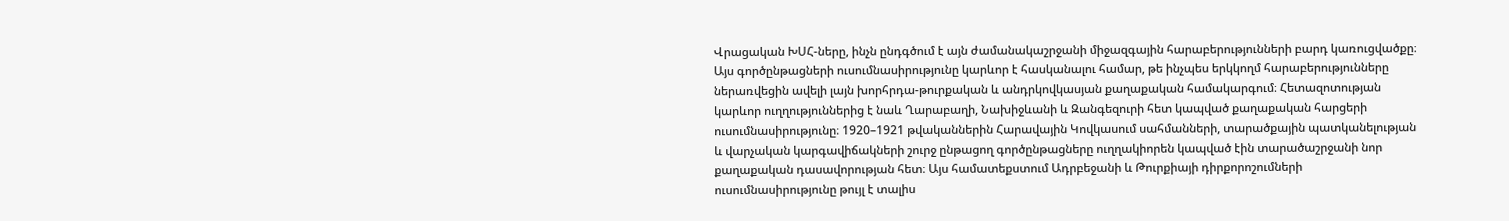Վրացական ԽՍՀ-ները, ինչն ընդգծում է այն ժամանակաշրջանի միջազգային հարաբերությունների բարդ կառուցվածքը։ Այս գործընթացների ուսումնասիրությունը կարևոր է հասկանալու համար, թե ինչպես երկկողմ հարաբերությունները ներառվեցին ավելի լայն խորհրդա-թուրքական և անդրկովկասյան քաղաքական համակարգում։ Հետազոտության կարևոր ուղղություններից է նաև Ղարաբաղի, Նախիջևանի և Զանգեզուրի հետ կապված քաղաքական հարցերի ուսումնասիրությունը։ 1920–1921 թվականներին Հարավային Կովկասում սահմանների, տարածքային պատկանելության և վարչական կարգավիճակների շուրջ ընթացող գործընթացները ուղղակիորեն կապված էին տարածաշրջանի նոր քաղաքական դասավորության հետ։ Այս համատեքստում Ադրբեջանի և Թուրքիայի դիրքորոշումների ուսումնասիրությունը թույլ է տալիս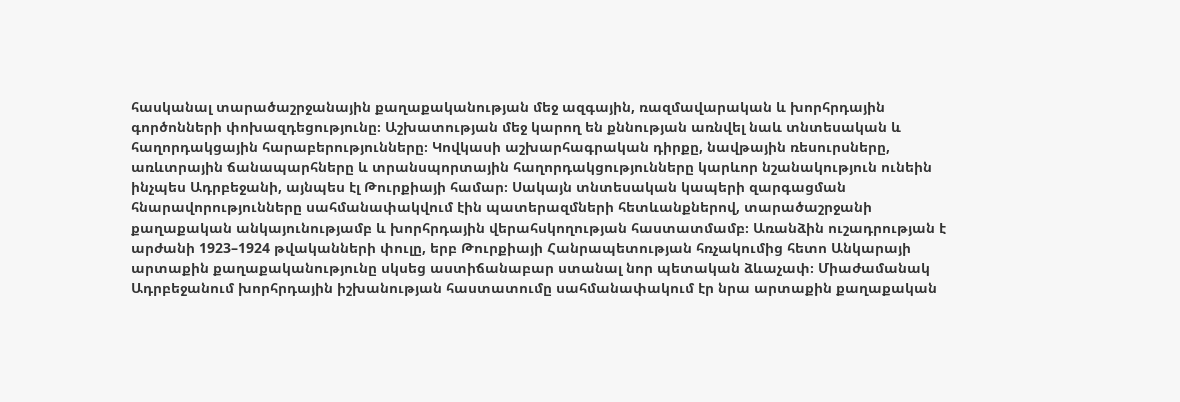հասկանալ տարածաշրջանային քաղաքականության մեջ ազգային, ռազմավարական և խորհրդային գործոնների փոխազդեցությունը։ Աշխատության մեջ կարող են քննության առնվել նաև տնտեսական և հաղորդակցային հարաբերությունները։ Կովկասի աշխարհագրական դիրքը, նավթային ռեսուրսները, առևտրային ճանապարհները և տրանսպորտային հաղորդակցությունները կարևոր նշանակություն ունեին ինչպես Ադրբեջանի, այնպես էլ Թուրքիայի համար։ Սակայն տնտեսական կապերի զարգացման հնարավորությունները սահմանափակվում էին պատերազմների հետևանքներով, տարածաշրջանի քաղաքական անկայունությամբ և խորհրդային վերահսկողության հաստատմամբ։ Առանձին ուշադրության է արժանի 1923–1924 թվականների փուլը, երբ Թուրքիայի Հանրապետության հռչակումից հետո Անկարայի արտաքին քաղաքականությունը սկսեց աստիճանաբար ստանալ նոր պետական ձևաչափ։ Միաժամանակ Ադրբեջանում խորհրդային իշխանության հաստատումը սահմանափակում էր նրա արտաքին քաղաքական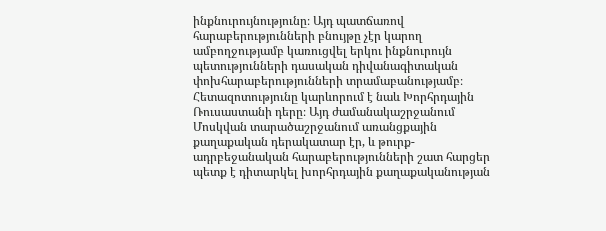ինքնուրույնությունը։ Այդ պատճառով հարաբերությունների բնույթը չէր կարող ամբողջությամբ կառուցվել երկու ինքնուրույն պետությունների դասական դիվանագիտական փոխհարաբերությունների տրամաբանությամբ։ Հետազոտությունը կարևորում է նաև Խորհրդային Ռուսաստանի դերը։ Այդ ժամանակաշրջանում Մոսկվան տարածաշրջանում առանցքային քաղաքական դերակատար էր, և թուրք-ադրբեջանական հարաբերությունների շատ հարցեր պետք է դիտարկել խորհրդային քաղաքականության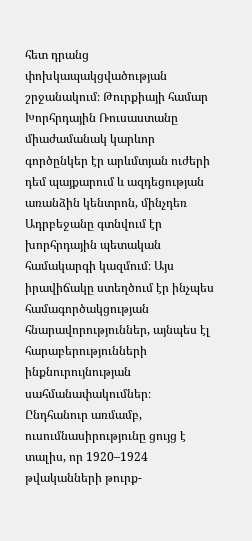հետ դրանց փոխկապակցվածության շրջանակում։ Թուրքիայի համար Խորհրդային Ռուսաստանը միաժամանակ կարևոր գործընկեր էր արևմտյան ուժերի դեմ պայքարում և ազդեցության առանձին կենտրոն, մինչդեռ Ադրբեջանը գտնվում էր խորհրդային պետական համակարգի կազմում։ Այս իրավիճակը ստեղծում էր ինչպես համագործակցության հնարավորություններ, այնպես էլ հարաբերությունների ինքնուրույնության սահմանափակումներ։ Ընդհանուր առմամբ, ուսումնասիրությունը ցույց է տալիս, որ 1920–1924 թվականների թուրք-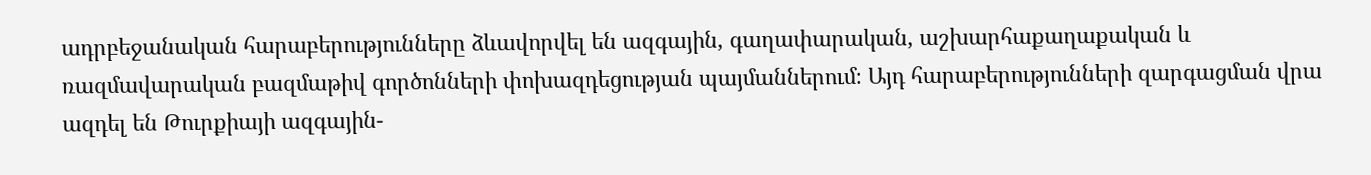ադրբեջանական հարաբերությունները ձևավորվել են ազգային, գաղափարական, աշխարհաքաղաքական և ռազմավարական բազմաթիվ գործոնների փոխազդեցության պայմաններում։ Այդ հարաբերությունների զարգացման վրա ազդել են Թուրքիայի ազգային-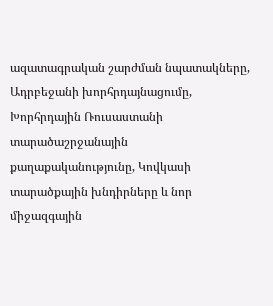ազատագրական շարժման նպատակները, Ադրբեջանի խորհրդայնացումը, Խորհրդային Ռուսաստանի տարածաշրջանային քաղաքականությունը, Կովկասի տարածքային խնդիրները և նոր միջազգային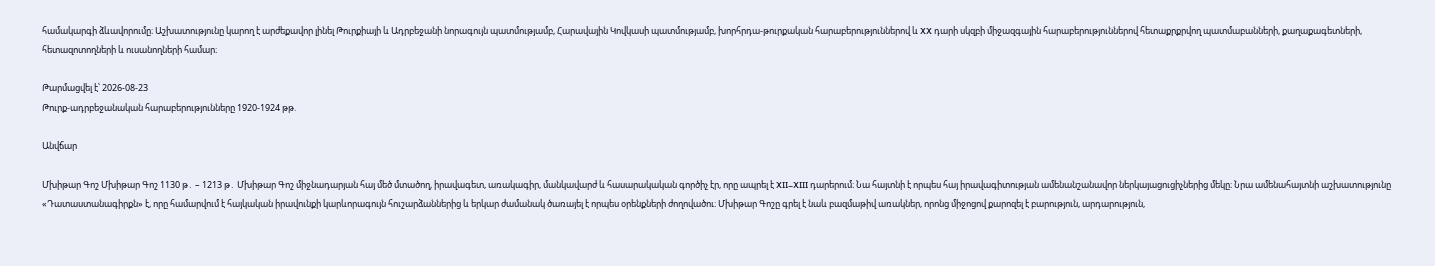համակարգի ձևավորումը։ Աշխատությունը կարող է արժեքավոր լինել Թուրքիայի և Ադրբեջանի նորագույն պատմությամբ, Հարավային Կովկասի պատմությամբ, խորհրդա-թուրքական հարաբերություններով և XX դարի սկզբի միջազգային հարաբերություններով հետաքրքրվող պատմաբանների, քաղաքագետների, հետազոտողների և ուսանողների համար։

Թարմացվել է՝ 2026-08-23
Թուրք-ադրբեջանական հարաբերությունները 1920-1924 թթ.

Անվճար

Մխիթար Գոշ Մխիթար Գոշ 1130 թ․ – 1213 թ․ Մխիթար Գոշ միջնադարյան հայ մեծ մտածող, իրավագետ, առակագիր, մանկավարժ և հասարակական գործիչ էր, որը ապրել է XII–XIII դարերում։ Նա հայտնի է որպես հայ իրավագիտության ամենանշանավոր ներկայացուցիչներից մեկը։ Նրա ամենահայտնի աշխատությունը «Դատաստանագիրքն» է, որը համարվում է հայկական իրավունքի կարևորագույն հուշարձաններից և երկար ժամանակ ծառայել է որպես օրենքների ժողովածու։ Մխիթար Գոշը գրել է նաև բազմաթիվ առակներ, որոնց միջոցով քարոզել է բարություն, արդարություն,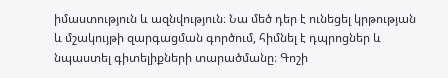իմաստություն և ազնվություն։ Նա մեծ դեր է ունեցել կրթության և մշակույթի զարգացման գործում, հիմնել է դպրոցներ և նպաստել գիտելիքների տարածմանը։ Գոշի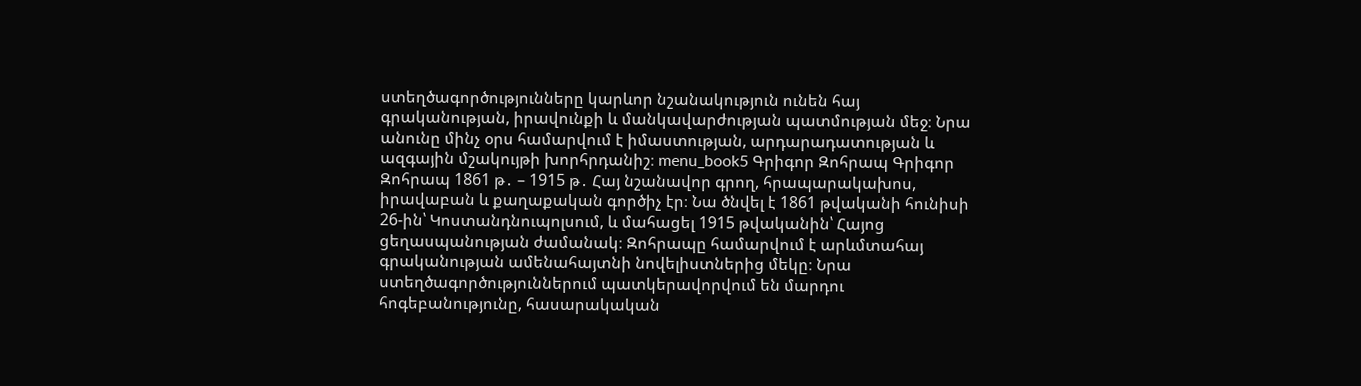ստեղծագործությունները կարևոր նշանակություն ունեն հայ գրականության, իրավունքի և մանկավարժության պատմության մեջ։ Նրա անունը մինչ օրս համարվում է իմաստության, արդարադատության և ազգային մշակույթի խորհրդանիշ։ menu_book5 Գրիգոր Զոհրապ Գրիգոր Զոհրապ 1861 թ․ – 1915 թ․ Հայ նշանավոր գրող, հրապարակախոս, իրավաբան և քաղաքական գործիչ էր։ Նա ծնվել է 1861 թվականի հունիսի 26-ին՝ Կոստանդնուպոլսում, և մահացել 1915 թվականին՝ Հայոց ցեղասպանության ժամանակ։ Զոհրապը համարվում է արևմտահայ գրականության ամենահայտնի նովելիստներից մեկը։ Նրա ստեղծագործություններում պատկերավորվում են մարդու հոգեբանությունը, հասարակական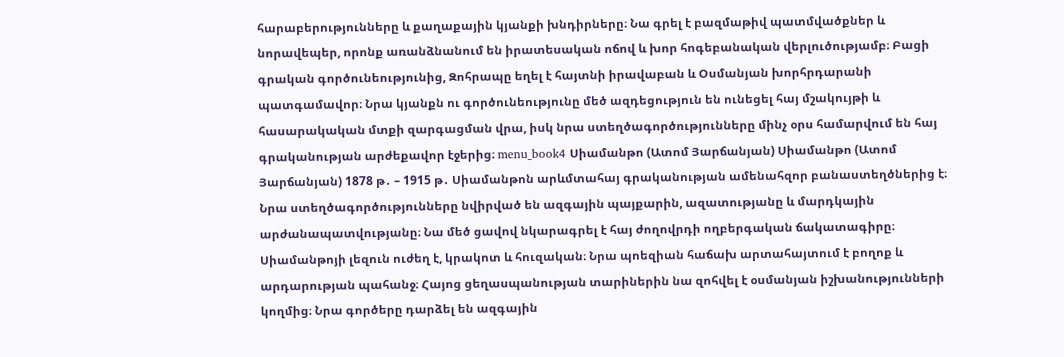հարաբերությունները և քաղաքային կյանքի խնդիրները։ Նա գրել է բազմաթիվ պատմվածքներ և նորավեպեր, որոնք առանձնանում են իրատեսական ոճով և խոր հոգեբանական վերլուծությամբ։ Բացի գրական գործունեությունից, Զոհրապը եղել է հայտնի իրավաբան և Օսմանյան խորհրդարանի պատգամավոր։ Նրա կյանքն ու գործունեությունը մեծ ազդեցություն են ունեցել հայ մշակույթի և հասարակական մտքի զարգացման վրա, իսկ նրա ստեղծագործությունները մինչ օրս համարվում են հայ գրականության արժեքավոր էջերից։ menu_book4 Սիամանթո (Ատոմ Յարճանյան) Սիամանթո (Ատոմ Յարճանյան) 1878 թ․ – 1915 թ․ Սիամանթոն արևմտահայ գրականության ամենահզոր բանաստեղծներից է։ Նրա ստեղծագործությունները նվիրված են ազգային պայքարին, ազատությանը և մարդկային արժանապատվությանը։ Նա մեծ ցավով նկարագրել է հայ ժողովրդի ողբերգական ճակատագիրը։ Սիամանթոյի լեզուն ուժեղ է, կրակոտ և հուզական։ Նրա պոեզիան հաճախ արտահայտում է բողոք և արդարության պահանջ։ Հայոց ցեղասպանության տարիներին նա զոհվել է օսմանյան իշխանությունների կողմից։ Նրա գործերը դարձել են ազգային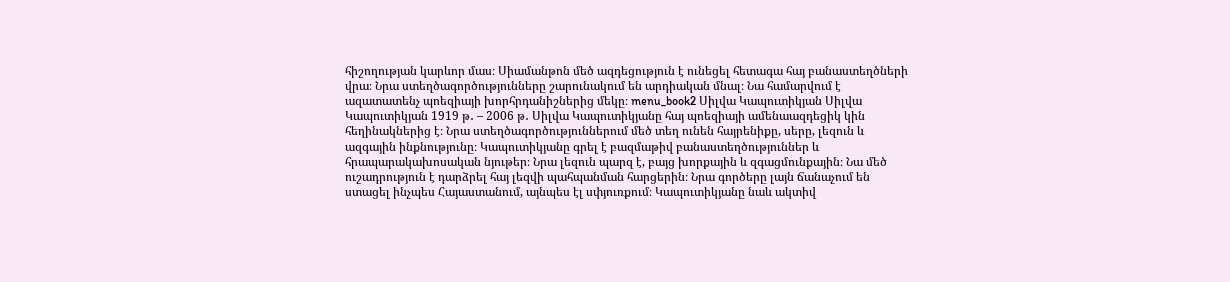հիշողության կարևոր մաս։ Սիամանթոն մեծ ազդեցություն է ունեցել հետագա հայ բանաստեղծների վրա։ Նրա ստեղծագործությունները շարունակում են արդիական մնալ։ Նա համարվում է ազատատենչ պոեզիայի խորհրդանիշներից մեկը։ menu_book2 Սիլվա Կապուտիկյան Սիլվա Կապուտիկյան 1919 թ․ – 2006 թ․ Սիլվա Կապուտիկյանը հայ պոեզիայի ամենաազդեցիկ կին հեղինակներից է։ Նրա ստեղծագործություններում մեծ տեղ ունեն հայրենիքը, սերը, լեզուն և ազգային ինքնությունը։ Կապուտիկյանը գրել է բազմաթիվ բանաստեղծություններ և հրապարակախոսական նյութեր։ Նրա լեզուն պարզ է, բայց խորքային և զգացմունքային։ Նա մեծ ուշադրություն է դարձրել հայ լեզվի պահպանման հարցերին։ Նրա գործերը լայն ճանաչում են ստացել ինչպես Հայաստանում, այնպես էլ սփյուռքում։ Կապուտիկյանը նաև ակտիվ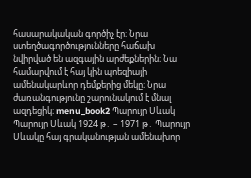հասարակական գործիչ էր։ Նրա ստեղծագործությունները հաճախ նվիրված են ազգային արժեքներին։ Նա համարվում է հայ կին պոեզիայի ամենակարևոր դեմքերից մեկը։ Նրա ժառանգությունը շարունակում է մնալ ազդեցիկ։ menu_book2 Պարույր Սևակ Պարույր Սևակ 1924 թ․ – 1971 թ․ Պարույր Սևակը հայ գրականության ամենախոր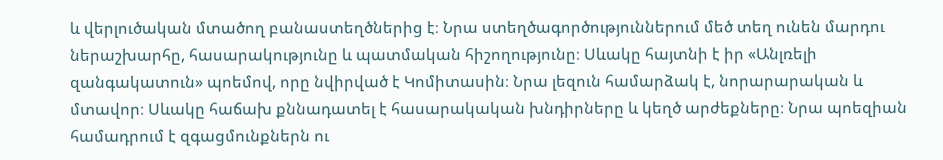և վերլուծական մտածող բանաստեղծներից է։ Նրա ստեղծագործություններում մեծ տեղ ունեն մարդու ներաշխարհը, հասարակությունը և պատմական հիշողությունը։ Սևակը հայտնի է իր «Անլռելի զանգակատուն» պոեմով, որը նվիրված է Կոմիտասին։ Նրա լեզուն համարձակ է, նորարարական և մտավոր։ Սևակը հաճախ քննադատել է հասարակական խնդիրները և կեղծ արժեքները։ Նրա պոեզիան համադրում է զգացմունքներն ու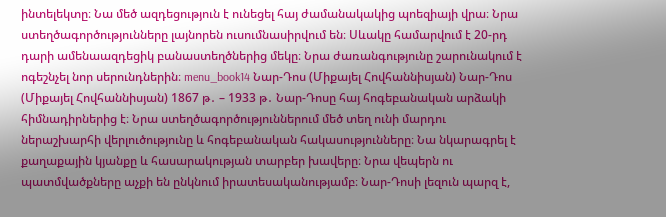ինտելեկտը։ Նա մեծ ազդեցություն է ունեցել հայ ժամանակակից պոեզիայի վրա։ Նրա ստեղծագործությունները լայնորեն ուսումնասիրվում են։ Սևակը համարվում է 20-րդ դարի ամենաազդեցիկ բանաստեղծներից մեկը։ Նրա ժառանգությունը շարունակում է ոգեշնչել նոր սերունդներին։ menu_book14 Նար-Դոս (Միքայել Հովհաննիսյան) Նար-Դոս (Միքայել Հովհաննիսյան) 1867 թ․ – 1933 թ․ Նար-Դոսը հայ հոգեբանական արձակի հիմնադիրներից է։ Նրա ստեղծագործություններում մեծ տեղ ունի մարդու ներաշխարհի վերլուծությունը և հոգեբանական հակասությունները։ Նա նկարագրել է քաղաքային կյանքը և հասարակության տարբեր խավերը։ Նրա վեպերն ու պատմվածքները աչքի են ընկնում իրատեսականությամբ։ Նար-Դոսի լեզուն պարզ է,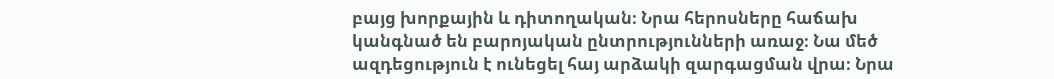բայց խորքային և դիտողական։ Նրա հերոսները հաճախ կանգնած են բարոյական ընտրությունների առաջ։ Նա մեծ ազդեցություն է ունեցել հայ արձակի զարգացման վրա։ Նրա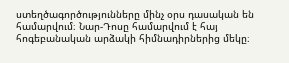ստեղծագործությունները մինչ օրս դասական են համարվում։ Նար-Դոսը համարվում է հայ հոգեբանական արձակի հիմնադիրներից մեկը։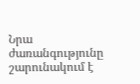Նրա ժառանգությունը շարունակում է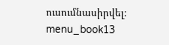ուսումնասիրվել։ menu_book13